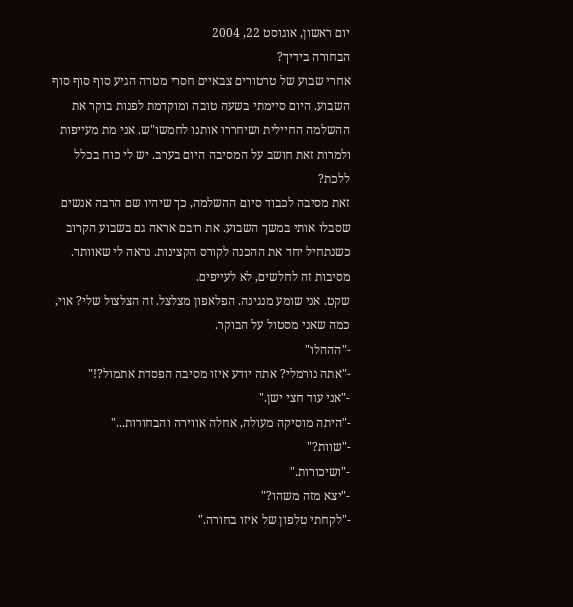יום ראשון, אוגוסט 22, 2004
הבחורה בידיך?
אחרי שבוע של טרטורים צבאיים חסרי מטרה הגיע סוף סוף סוף השבוע. היום סיימתי בשעה טובה ומוקדמת לפנות בוקר את ההשלמה החיילית ושיחררו אותנו לחמשו"ש. אני מת מעייפות ולמרות זאת חושב על המסיבה היום בערב. יש לי כוח בכלל ללכת?
זאת מסיבה לכבוד סיום ההשלמה, כך שיהיו שם הרבה אנשים שסבלו אותי במשך השבוע. את רובם אראה גם בשבוע הקרוב כשנתחיל יחד את ההכנה לקורס הקצינות. נראה לי שאוותר. מסיבות זה לחלשים, לא לעייפים.
שקט. אני שומע מנגינה. הפלאפון מצלצל. זה הצלצול שלי? אוי, כמה שאני מסטול על הבוקר.
-"הההלו"
-"אתה נורמלי? אתה יודע איזו מסיבה הפסדת אתמול?!"
-"אני עוד חצי ישן."
-"היתה מוסיקה מעולה, אחלה אווירה והבחורות..."
-"שוות?"
-"ושיכורות."
-"יצא מזה משהו?"
-"לקחתי טלפון של איזו בחורה."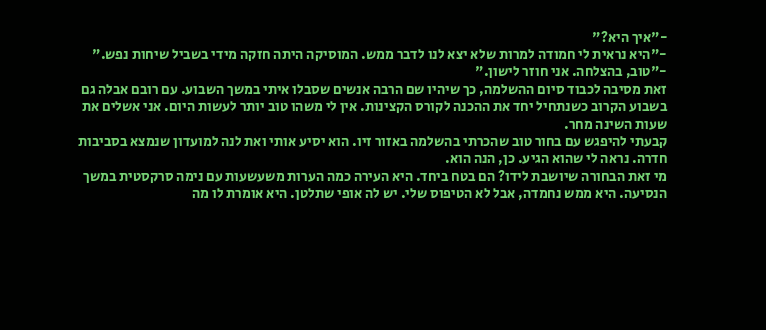-"איך היא?"
-"היא נראית לי חמודה למרות שלא יצא לנו לדבר ממש. המוסיקה היתה חזקה מידי בשביל שיחות נפש."
-"טוב, בהצלחה. אני חוזר לישון."
זאת מסיבה לכבוד סיום ההשלמה, כך שיהיו שם הרבה אנשים שסבלו איתי במשך השבוע. עם רובם אבלה גם בשבוע הקרוב כשנתחיל יחד את ההכנה לקורס הקצינות. אין לי משהו טוב יותר לעשות היום. אני אשלים את שעות השינה מחר.
קבעתי להיפגש עם בחור טוב שהכרתי בהשלמה באזור זיו. הוא יסיע אותי ואת לנה למועדון שנמצא בסביבות חדרה. נראה לי שהוא הגיע. כן, הנה הוא.
מי זאת הבחורה שיושבת לידו? הם בטח ביחד. היא העירה כמה הערות משעשעות עם נימה סרקסטית במשך הנסיעה. היא ממש נחמדה, אבל לא הטיפוס שלי. יש לה אופי שתלטן. היא אומרת לו מה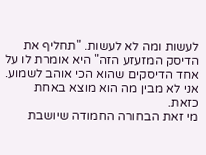לעשות ומה לא לעשות. "תחליף את הדיסק המזעזע הזה" היא אומרת לו על אחד הדיסקים שהוא הכי אוהב לשמוע. אני לא מבין מה הוא מוצא באחת כזאת.
מי זאת הבחורה החמודה שיושבת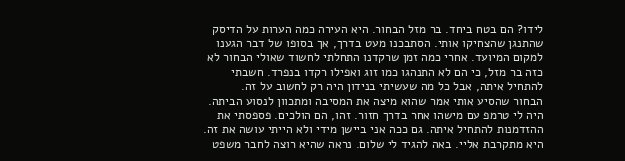לידו? הם בטח ביחד. בר מזל הבחור. היא העירה כמה הערות על הדיסק שהתנגן שהצחיקו אותי. הסתבכנו מעט בדרך, אך בסופו של דבר הגענו למקום המיועד. אחרי כמה זמן שרקדנו התחלתי לחשוד שאולי הבחור לא כזה בר מזל, כי הם לא התנהגו כמו זוג ואפילו רקדו בנפרד. חשבתי להתחיל איתה, אבל כל מה שעשיתי בנידון היה רק לחשוב על זה.
הבחור שהסיע אותי אמר שהוא מיצה את המסיבה ומתכוון לנסוע הביתה. היה לי טרמפ עם מישהו אחר בדרך חזור. זהו, הם הולכים. פספסתי את ההזדמנות להתחיל איתה. גם ככה אני ביישן מידי ולא הייתי עושה את זה. היא מתקרבת אליי. באה להגיד לי שלום. נראה שהיא רוצה לחבר משפט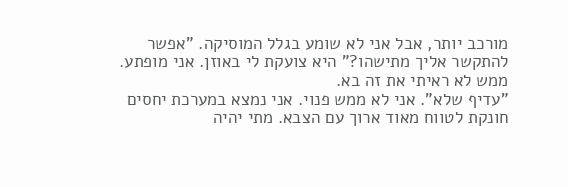מורכב יותר, אבל אני לא שומע בגלל המוסיקה. "אפשר להתקשר אליך מתישהו?" היא צועקת לי באוזן. אני מופתע. ממש לא ראיתי את זה בא.
"עדיף שלא". אני לא ממש פנוי. אני נמצא במערכת יחסים חונקת לטווח מאוד ארוך עם הצבא. מתי יהיה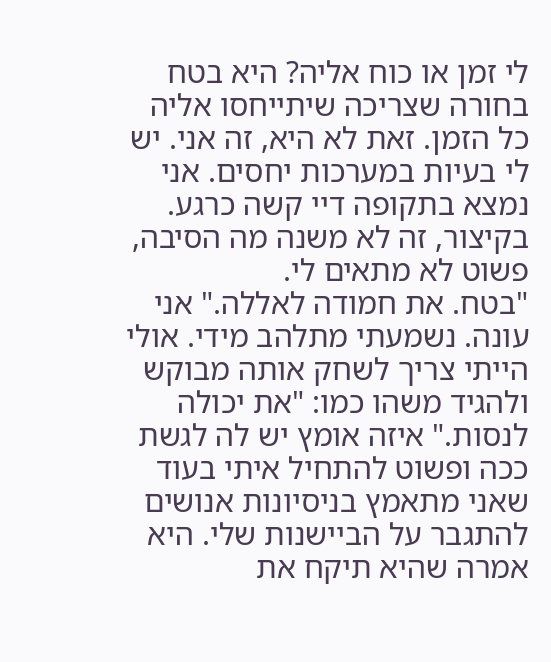לי זמן או כוח אליה? היא בטח בחורה שצריכה שיתייחסו אליה כל הזמן. זאת לא היא, זה אני. יש לי בעיות במערכות יחסים. אני נמצא בתקופה דיי קשה כרגע. בקיצור, זה לא משנה מה הסיבה, פשוט לא מתאים לי.
"בטח. את חמודה לאללה." אני עונה. נשמעתי מתלהב מידי. אולי הייתי צריך לשחק אותה מבוקש ולהגיד משהו כמו: "את יכולה לנסות." איזה אומץ יש לה לגשת ככה ופשוט להתחיל איתי בעוד שאני מתאמץ בניסיונות אנושים להתגבר על הביישנות שלי. היא אמרה שהיא תיקח את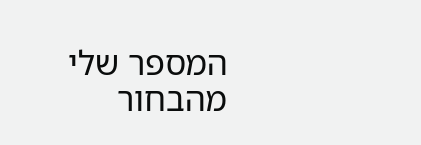המספר שלי מהבחור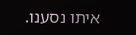איתו נסענו.